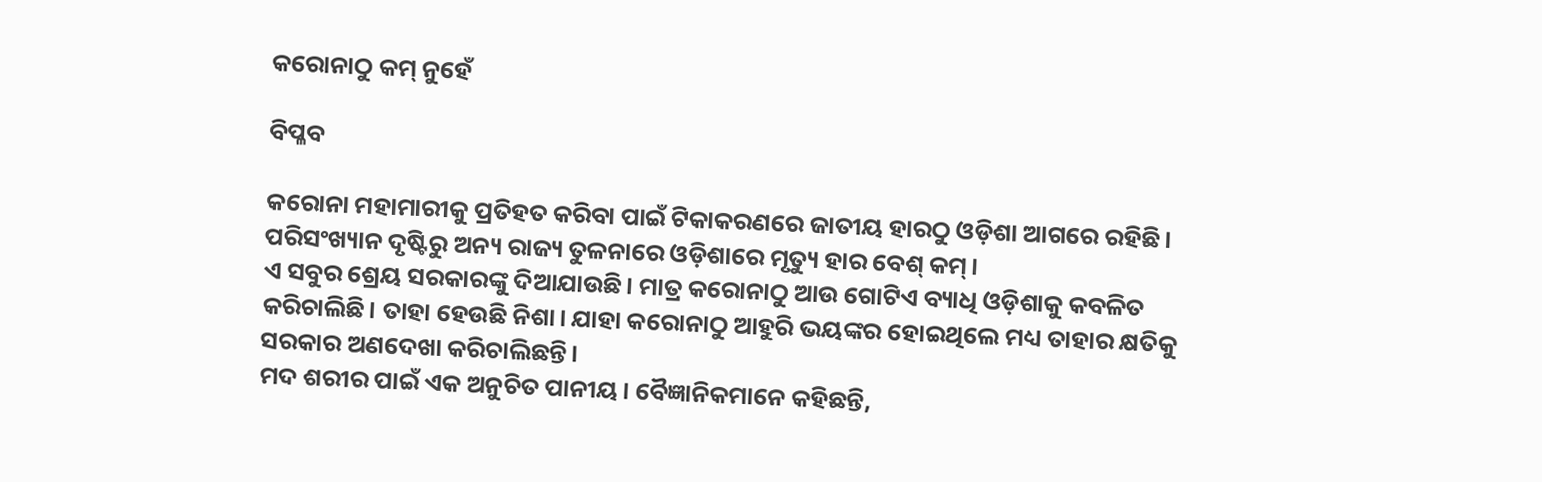କରୋନାଠୁ କମ୍‌ ନୁହେଁ

ବିପ୍ଳବ

କରୋନା ମହାମାରୀକୁ ପ୍ରତିହତ କରିବା ପାଇଁ ଟିକାକରଣରେ ଜାତୀୟ ହାରଠୁ ଓଡ଼ିଶା ଆଗରେ ରହିଛି। ପରିସଂଖ୍ୟାନ ଦୃଷ୍ଟିରୁ ଅନ୍ୟ ରାଜ୍ୟ ତୁଳନାରେ ଓଡ଼ିଶାରେ ମୃତ୍ୟୁ ହାର ବେଶ୍‌ କମ୍‌।
ଏ ସବୁର ଶ୍ରେୟ ସରକାରଙ୍କୁ ଦିଆଯାଉଛି। ମାତ୍ର କରୋନାଠୁ ଆଉ ଗୋଟିଏ ବ୍ୟାଧି ଓଡ଼ିଶାକୁ କବଳିତ କରିଚାଲିଛି। ତାହା ହେଉଛି ନିଶା। ଯାହା କରୋନାଠୁ ଆହୁରି ଭୟଙ୍କର ହୋଇଥିଲେ ମଧ୍ୟ ତାହାର କ୍ଷତିକୁ ସରକାର ଅଣଦେଖା କରିଚାଲିଛନ୍ତି।
ମଦ ଶରୀର ପାଇଁ ଏକ ଅନୁଚିତ ପାନୀୟ। ବୈଜ୍ଞାନିକମାନେ କହିଛନ୍ତି,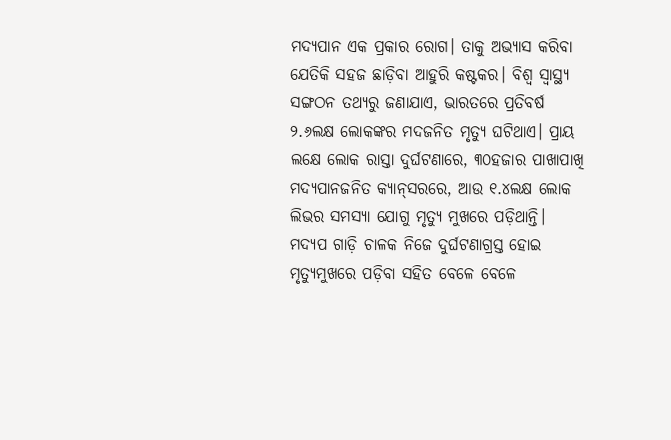ମଦ୍ୟପାନ ଏକ ପ୍ରକାର ରୋଗ। ତାକୁ ଅଭ୍ୟାସ କରିବା ଯେତିକି ସହଜ ଛାଡ଼ିବା ଆହୁରି କଷ୍ଟକର। ବିଶ୍ୱ ସ୍ବାସ୍ଥ୍ୟ ସଙ୍ଗଠନ ତଥ୍ୟରୁ ଜଣାଯାଏ, ଭାରତରେ ପ୍ରତିବର୍ଷ ୨.୬ଲକ୍ଷ ଲୋକଙ୍କର ମଦଜନିତ ମୃତ୍ୟୁ ଘଟିଥାଏ। ପ୍ରାୟ ଲକ୍ଷେ ଲୋକ ରାସ୍ତା ଦୁର୍ଘଟଣାରେ, ୩୦ହଜାର ପାଖାପାଖି ମଦ୍ୟପାନଜନିତ କ୍ୟାନ୍‌ସରରେ, ଆଉ ୧.୪ଲକ୍ଷ ଲୋକ ଲିଭର ସମସ୍ୟା ଯୋଗୁ ମୃତ୍ୟୁ ମୁଖରେ ପଡ଼ିଥାନ୍ତି। ମଦ୍ୟପ ଗାଡ଼ି ଚାଳକ ନିଜେ ଦୁର୍ଘଟଣାଗ୍ରସ୍ତ ହୋଇ ମୃତ୍ୟୁମୁଖରେ ପଡ଼ିବା ସହିତ ବେଳେ ବେଳେ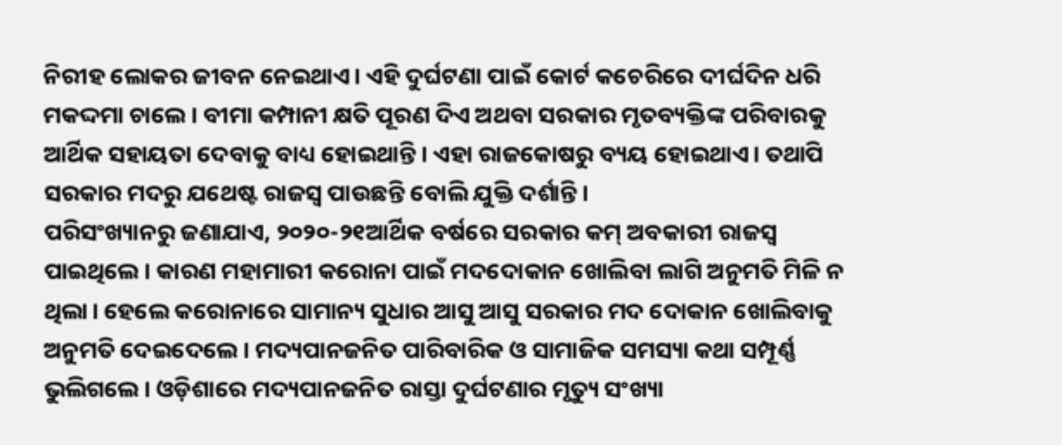ନିରୀହ ଲୋକର ଜୀବନ ନେଇଥାଏ। ଏହି ଦୁର୍ଘଟଣା ପାଇଁ କୋର୍ଟ କଚେରିରେ ଦୀର୍ଘଦିନ ଧରି ମକଦ୍ଦମା ଚାଲେ। ବୀମା କମ୍ପାନୀ କ୍ଷତି ପୂରଣ ଦିଏ ଅଥବା ସରକାର ମୃତବ୍ୟକ୍ତିଙ୍କ ପରିବାରକୁ ଆର୍ଥିକ ସହାୟତା ଦେବାକୁ ବାଧ୍ୟ ହୋଇଥାନ୍ତି। ଏହା ରାଜକୋଷରୁ ବ୍ୟୟ ହୋଇଥାଏ। ତଥାପି ସରକାର ମଦରୁ ଯଥେଷ୍ଟ ରାଜସ୍ବ ପାଉଛନ୍ତି ବୋଲି ଯୁକ୍ତି ଦର୍ଶାନ୍ତି।
ପରିସଂଖ୍ୟାନରୁ ଜଣାଯାଏ, ୨୦୨୦-୨୧ଆର୍ଥିକ ବର୍ଷରେ ସରକାର କମ୍‌ ଅବକାରୀ ରାଜସ୍ବ ପାଇଥିଲେ। କାରଣ ମହାମାରୀ କରୋନା ପାଇଁ ମଦଦୋକାନ ଖୋଲିବା ଲାଗି ଅନୁମତି ମିଳି ନ ଥିଲା। ହେଲେ କରୋନାରେ ସାମାନ୍ୟ ସୁଧାର ଆସୁ ଆସୁ ସରକାର ମଦ ଦୋକାନ ଖୋଲିବାକୁ ଅନୁମତି ଦେଇଦେଲେ। ମଦ୍ୟପାନଜନିତ ପାରିବାରିକ ଓ ସାମାଜିକ ସମସ୍ୟା କଥା ସମ୍ପୂର୍ଣ୍ଣ ଭୁଲିଗଲେ। ଓଡ଼ିଶାରେ ମଦ୍ୟପାନଜନିତ ରାସ୍ତା ଦୁର୍ଘଟଣାର ମୃତ୍ୟୁ ସଂଖ୍ୟା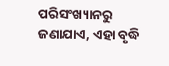ପରିସଂଖ୍ୟାନରୁ ଜଣାଯାଏ, ଏହା ବୃଦ୍ଧି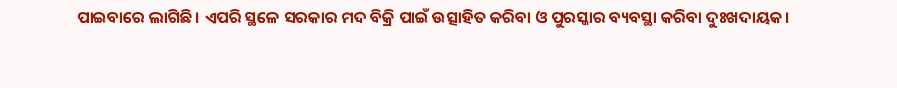ପାଇବାରେ ଲାଗିଛି। ଏପରି ସ୍ଥଳେ ସରକାର ମଦ ବିକ୍ରି ପାଇଁ ଉତ୍ସାହିତ କରିବା ଓ ପୁରସ୍କାର ବ୍ୟବସ୍ଥା କରିବା ଦୁଃଖଦାୟକ।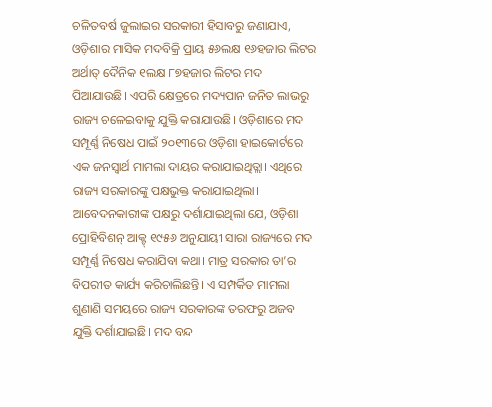ଚଳିତବର୍ଷ ଜୁଲାଇର ସରକାରୀ ହିସାବରୁ ଜଣାଯାଏ, ଓଡ଼ିଶାର ମାସିକ ମଦବିକ୍ରି ପ୍ରାୟ ୫୬ଲକ୍ଷ ୧୬ହଜାର ଲିଟର ଅର୍ଥାତ୍‌ ଦୈନିକ ୧ଲକ୍ଷ ୮୭ହଜାର ଲିଟର ମଦ ପିଆଯାଉଛି। ଏପରି କ୍ଷେତ୍ରରେ ମଦ୍ୟପାନ ଜନିତ ଲାଭରୁ ରାଜ୍ୟ ଚଳେଇବାକୁ ଯୁକ୍ତି କରାଯାଉଛି। ଓଡ଼ିଶାରେ ମଦ ସମ୍ପୂର୍ଣ୍ଣ ନିଷେଧ ପାଇଁ ୨୦୧୩ରେ ଓଡ଼ିଶା ହାଇକୋର୍ଟରେ ଏକ ଜନସ୍ବାର୍ଥ ମାମଲା ଦାୟର କରାଯାଇଥିତ୍ଲା। ଏଥିରେ ରାଜ୍ୟ ସରକାରଙ୍କୁ ପକ୍ଷଭୁକ୍ତ କରାଯାଇଥିଲା। ଆବେଦନକାରୀଙ୍କ ପକ୍ଷରୁ ଦର୍ଶାଯାଇଥିଲା ଯେ, ଓଡ଼ିଶା ପ୍ରୋହିବିଶନ୍‌ ଆକ୍ଟ୍‌ ୧୯୫୬ ଅନୁଯାୟୀ ସାରା ରାଜ୍ୟରେ ମଦ ସମ୍ପୂର୍ଣ୍ଣ ନିଷେଧ କରାଯିବା କଥା। ମାତ୍ର ସରକାର ତା’ର ବିପରୀତ କାର୍ଯ୍ୟ କରିଚାଲିଛନ୍ତି। ଏ ସମ୍ପର୍କିତ ମାମଲା ଶୁଣାଣି ସମୟରେ ରାଜ୍ୟ ସରକାରଙ୍କ ତରଫରୁ ଅଜବ ଯୁକ୍ତି ଦର୍ଶାଯାଇଛି। ମଦ ବନ୍ଦ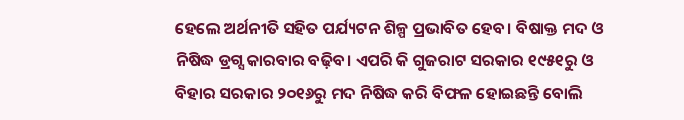ହେଲେ ଅର୍ଥନୀତି ସହିତ ପର୍ଯ୍ୟଟନ ଶିଳ୍ପ ପ୍ରଭାବିତ ହେବ। ବିଷାକ୍ତ ମଦ ଓ ନିଷିଦ୍ଧ ଡ୍ରଗ୍ସ କାରବାର ବଢ଼ିବ। ଏପରି କି ଗୁଜରାଟ ସରକାର ୧୯୫୧ରୁ ଓ ବିହାର ସରକାର ୨୦୧୬ରୁ ମଦ ନିଷିଦ୍ଧ କରି ବିଫଳ ହୋଇଛନ୍ତି ବୋଲି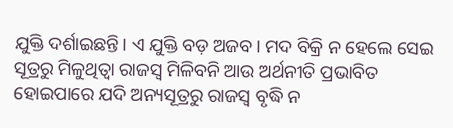ଯୁକ୍ତି ଦର୍ଶାଇଛନ୍ତି। ଏ ଯୁକ୍ତି ବଡ଼ ଅଜବ। ମଦ ବିକ୍ରି ନ ହେଲେ ସେଇ ସୂତ୍ରରୁ ମିଳୁଥିତ୍ବା ରାଜସ୍ବ ମିଳିବନି ଆଉ ଅର୍ଥନୀତି ପ୍ରଭାବିତ ହୋଇପାରେ ଯଦି ଅନ୍ୟସୂତ୍ରରୁ ରାଜସ୍ବ ବୃଦ୍ଧି ନ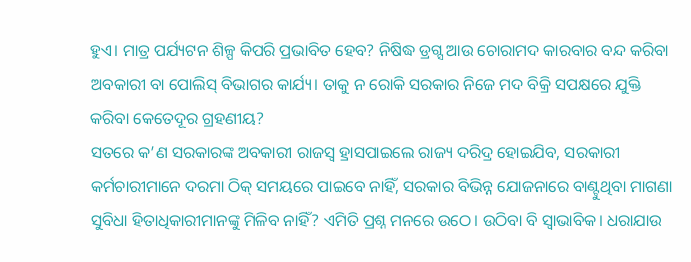ହୁଏ। ମାତ୍ର ପର୍ଯ୍ୟଟନ ଶିଳ୍ପ କିପରି ପ୍ରଭାବିତ ହେବ? ନିଷିଦ୍ଧ ଡ୍ରଗ୍ସ ଆଉ ଚୋରାମଦ କାରବାର ବନ୍ଦ କରିବା ଅବକାରୀ ବା ପୋଲିସ୍‌ ବିଭାଗର କାର୍ଯ୍ୟ। ତାକୁ ନ ରୋକି ସରକାର ନିଜେ ମଦ ବିକ୍ରି ସପକ୍ଷରେ ଯୁକ୍ତି କରିବା କେତେଦୂର ଗ୍ରହଣୀୟ?
ସତରେ କ’ଣ ସରକାରଙ୍କ ଅବକାରୀ ରାଜସ୍ବ ହ୍ରାସପାଇଲେ ରାଜ୍ୟ ଦରିଦ୍ର ହୋଇଯିବ, ସରକାରୀ କର୍ମଚାରୀମାନେ ଦରମା ଠିକ୍‌ ସମୟରେ ପାଇବେ ନାହିଁ, ସରକାର ବିଭିନ୍ନ ଯୋଜନାରେ ବାଣ୍ଟୁଥିବା ମାଗଣା ସୁବିଧା ହିତାଧିକାରୀମାନଙ୍କୁ ମିଳିବ ନାହିଁ? ଏମିତି ପ୍ରଶ୍ନ ମନରେ ଉଠେ। ଉଠିବା ବି ସ୍ବାଭାବିକ। ଧରାଯାଉ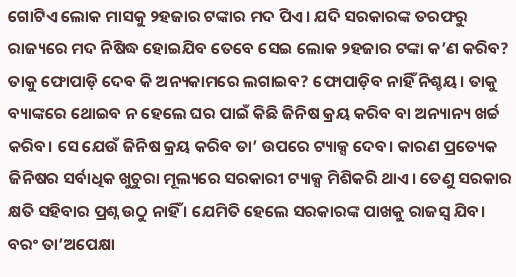ଗୋଟିଏ ଲୋକ ମାସକୁ ୨ହଜାର ଟଙ୍କାର ମଦ ପିଏ। ଯଦି ସରକାରଙ୍କ ତରଫରୁ ରାଜ୍ୟରେ ମଦ ନିଷିଦ୍ଧ ହୋଇଯିବ ତେବେ ସେଇ ଲୋକ ୨ହଜାର ଟଙ୍କା କ’ଣ କରିବ? ତାକୁ ଫୋପାଡ଼ି ଦେବ କି ଅନ୍ୟକାମରେ ଲଗାଇବ? ଫୋପାଡ଼ିବ ନାହିଁ ନିଶ୍ଚୟ। ତାକୁ ବ୍ୟାଙ୍କରେ ଥୋଇବ ନ ହେଲେ ଘର ପାଇଁ କିଛି ଜିନିଷ କ୍ରୟ କରିବ ବା ଅନ୍ୟାନ୍ୟ ଖର୍ଚ୍ଚ କରିବ। ସେ ଯେଉଁ ଜିନିଷ କ୍ରୟ କରିବ ତା’ ଉପରେ ଟ୍ୟାକ୍ସ ଦେବ। କାରଣ ପ୍ରତ୍ୟେକ ଜିନିଷର ସର୍ବାଧିକ ଖୁଚୁରା ମୂଲ୍ୟରେ ସରକାରୀ ଟ୍ୟାକ୍ସ ମିଶିକରି ଥାଏ। ତେଣୁ ସରକାର କ୍ଷତି ସହିବାର ପ୍ରଶ୍ନ ଉଠୁ ନାହିଁ । ଯେମିତି ହେଲେ ସରକାରଙ୍କ ପାଖକୁ ରାଜସ୍ବ ଯିବ। ବରଂ ତା’ଅପେକ୍ଷା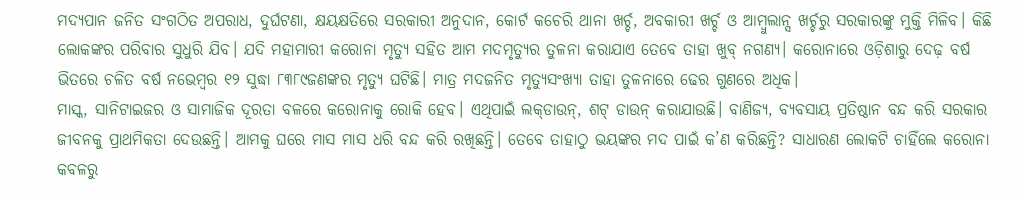ମଦ୍ୟପାନ ଜନିତ ସଂଗଠିତ ଅପରାଧ, ଦୁର୍ଘଟଣା, କ୍ଷୟକ୍ଷତିରେ ସରକାରୀ ଅନୁଦାନ, କୋର୍ଟ କଚେରି ଥାନା ଖର୍ଚ୍ଚ, ଅବକାରୀ ଖର୍ଚ୍ଚ ଓ ଆମ୍ବୁଲାନ୍ସ ଖର୍ଚ୍ଚରୁ ସରକାରଙ୍କୁ ମୁକ୍ତି ମିଳିବ। କିଛି ଲୋକଙ୍କର ପରିବାର ସୁଧୁରି ଯିବ। ଯଦି ମହାମାରୀ କରୋନା ମୃତ୍ୟୁ ସହିତ ଆମ ମଦମୃତ୍ୟୁର ତୁଳନା କରାଯାଏ ତେବେ ତାହା ଖୁବ୍‌ ନଗଣ୍ୟ। କରୋନାରେ ଓଡ଼ିଶାରୁ ଦେଢ଼ ବର୍ଷ ଭିତରେ ଚଳିତ ବର୍ଷ ନଭେମ୍ବର ୧୨ ସୁଦ୍ଧା ୮୩୮୯ଜଣଙ୍କର ମୃତ୍ୟୁ ଘଟିଛି। ମାତ୍ର ମଦଜନିତ ମୃତ୍ୟୁସଂଖ୍ୟା ତାହା ତୁଳନାରେ ଢେର ଗୁଣରେ ଅଧିକ।
ମାସ୍କ, ସାନିଟାଇଜର ଓ ସାମାଜିକ ଦୂରତା ବଳରେ କରୋନାକୁ ରୋକି ହେବ। ଏଥିପାଇଁ ଲକ୍‌ଡାଉନ୍‌, ଶଟ୍‌ ଡାଉନ୍‌ କରାଯାଉଛି। ବାଣିଜ୍ୟ, ବ୍ୟବସାୟ ପ୍ରତିଷ୍ଠାନ ବନ୍ଦ କରି ସରକାର ଜୀବନକୁ ପ୍ରାଥମିକତା ଦେଉଛନ୍ତି। ଆମକୁ ଘରେ ମାସ ମାସ ଧରି ବନ୍ଦ କରି ରଖିଛନ୍ତି। ତେବେ ତାହାଠୁ ଭୟଙ୍କର ମଦ ପାଇଁ କ’ଣ କରିଛନ୍ତି? ସାଧାରଣ ଲୋକଟି ଚାହିଁଲେ କରୋନା କବଳରୁ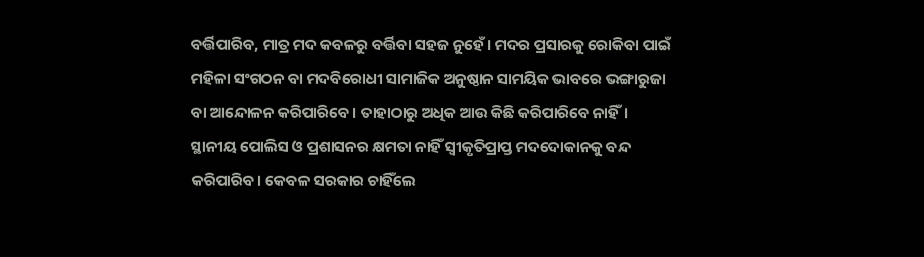ବର୍ତ୍ତିପାରିବ, ମାତ୍ର ମଦ କବଳରୁ ବର୍ତ୍ତିବା ସହଜ ନୁହେଁ। ମଦର ପ୍ରସାରକୁ ରୋକିବା ପାଇଁ ମହିଳା ସଂଗଠନ ବା ମଦବିରୋଧୀ ସାମାଜିକ ଅନୁଷ୍ଠାନ ସାମୟିକ ଭାବରେ ଭଙ୍ଗାରୁଜା ବା ଆନ୍ଦୋଳନ କରିପାରିବେ। ତାହାଠାରୁ ଅଧିକ ଆଉ କିଛି କରିପାରିବେ ନାହିଁ। ସ୍ଥାନୀୟ ପୋଲିସ ଓ ପ୍ରଶାସନର କ୍ଷମତା ନାହିଁ ସ୍ବୀକୃତିପ୍ରାପ୍ତ ମଦଦୋକାନକୁ ବନ୍ଦ କରିପାରିବ। କେବଳ ସରକାର ଚାହିଁଲେ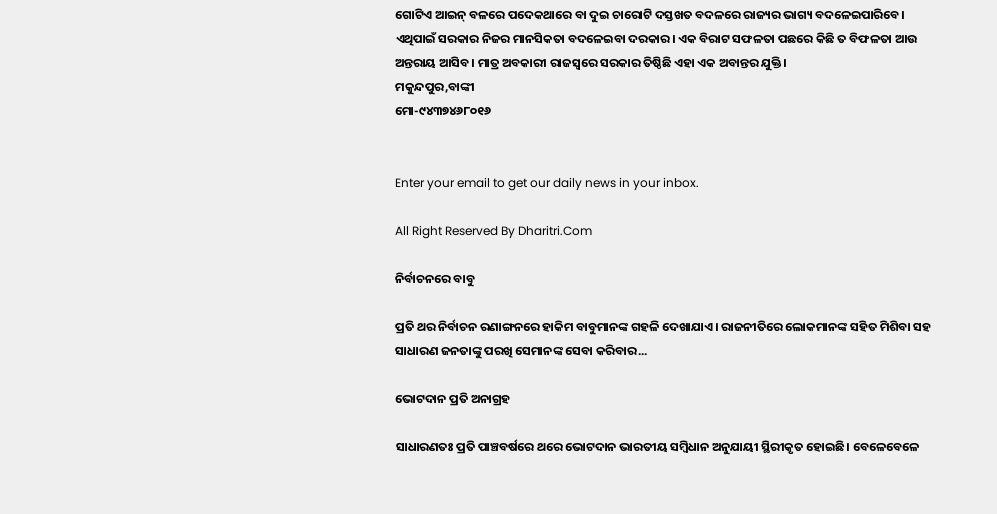ଗୋଟିଏ ଆଇନ୍‌ ବଳରେ ପଦେକଥାରେ ବା ଦୁଇ ଚାରୋଟି ଦସ୍ତଖତ ବଦଳରେ ରାଜ୍ୟର ଭାଗ୍ୟ ବଦଳେଇପାରିବେ। ଏଥିପାଇଁ ସରକାର ନିଜର ମାନସିକତା ବଦଳେଇବା ଦରକାର। ଏକ ବିରାଟ ସଫଳତା ପଛରେ କିଛି ତ ବିଫଳତା ଆଉ ଅନ୍ତରାୟ ଆସିବ। ମାତ୍ର ଅବକାରୀ ରାଜସ୍ବରେ ସରକାର ତିଷ୍ଠିଛି ଏହା ଏକ ଅବାନ୍ତର ଯୁକ୍ତି।
ମକୁନ୍ଦପୁର,ବାଙ୍କୀ
ମୋ-୯୪୩୭୪୬୮୦୧୬


Enter your email to get our daily news in your inbox.

All Right Reserved By Dharitri.Com

ନିର୍ବାଚନରେ ବାବୁ

ପ୍ରତି ଥର ନିର୍ବାଚନ ରଣାଙ୍ଗନରେ ହାକିମ ବାବୁମାନଙ୍କ ଗହଳି ଦେଖାଯାଏ। ରାଜନୀତିରେ ଲୋକମାନଙ୍କ ସହିତ ମିଶିବା ସହ ସାଧାରଣ ଜନତାଙ୍କୁ ପରଖି ସେମାନଙ୍କ ସେବା କରିବାର...

ଭୋଟଦାନ ପ୍ରତି ଅନାଗ୍ରହ

ସାଧାରଣତଃ ପ୍ରତି ପାଞ୍ଚବର୍ଷରେ ଥରେ ଭୋଟଦାନ ଭାରତୀୟ ସମ୍ବିଧାନ ଅନୁଯାୟୀ ସ୍ଥିରୀକୃତ ହୋଇଛି। ବେଳେବେଳେ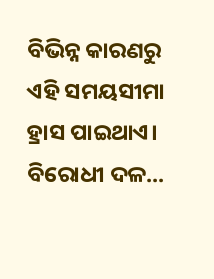ବିଭିନ୍ନ କାରଣରୁ ଏହି ସମୟସୀମା ହ୍ରାସ ପାଇଥାଏ। ବିରୋଧୀ ଦଳ...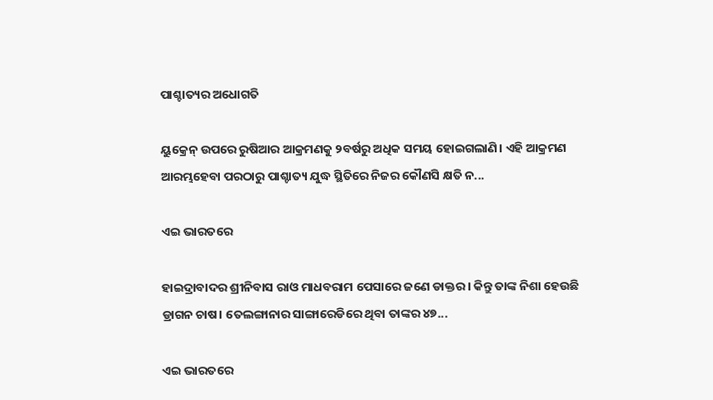ପାଶ୍ଚାତ୍ୟର ଅଧୋଗତି

ୟୁକ୍ରେନ୍‌ ଉପରେ ରୁଷିଆର ଆକ୍ରମଣକୁ ୨ବର୍ଷରୁ ଅଧିକ ସମୟ ହୋଇଗଲାଣି। ଏହି ଆକ୍ରମଣ ଆରମ୍ଭହେବା ପରଠାରୁ ପାଶ୍ଚାତ୍ୟ ଯୁଦ୍ଧ ସ୍ଥିତିରେ ନିଜର କୌଣସି କ୍ଷତି ନ...

ଏଇ ଭାରତରେ

ହାଇଦ୍ରାବାଦର ଶ୍ରୀନିବାସ ରାଓ ମାଧବରାମ ପେସାରେ ଜଣେ ଡାକ୍ତର । କିନ୍ତୁ ତାଙ୍କ ନିଶା ହେଉଛି ଡ୍ରାଗନ ଚାଷ। ତେଲଙ୍ଗାନାର ସାଙ୍ଗାରେଡିରେ ଥିବା ତାଙ୍କର ୪୭...

ଏଇ ଭାରତରେ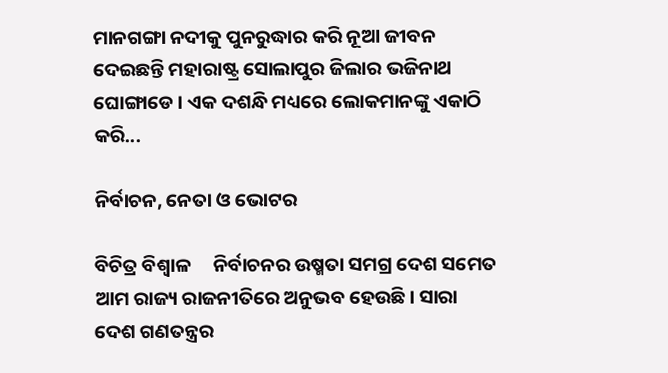ମାନଗଙ୍ଗା ନଦୀକୁ ପୁନରୁଦ୍ଧାର କରି ନୂଆ ଜୀବନ ଦେଇଛନ୍ତି ମହାରାଷ୍ଟ୍ର ସୋଲାପୁର ଜିଲାର ଭଜିନାଥ ଘୋଙ୍ଗାଡେ । ଏକ ଦଶନ୍ଧି ମଧ୍ୟରେ ଲୋକମାନଙ୍କୁ ଏକାଠି କରି...

ନିର୍ବାଚନ, ନେତା ଓ ଭୋଟର

ବିଚିତ୍ର ବିଶ୍ୱାଳ     ନିର୍ବାଚନର ଉଷ୍ମତା ସମଗ୍ର ଦେଶ ସମେତ ଆମ ରାଜ୍ୟ ରାଜନୀତିରେ ଅନୁଭବ ହେଉଛି। ସାରା ଦେଶ ଗଣତନ୍ତ୍ରର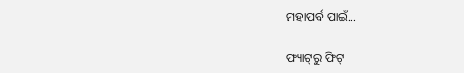ମହାପର୍ବ ପାଇଁ...

ଫ୍ୟାଟ୍‌ରୁ ଫିଟ୍‌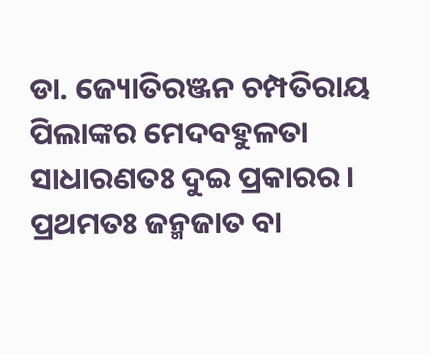ଡା. ଜ୍ୟୋତିରଞ୍ଜନ ଚମ୍ପତିରାୟ   ପିଲାଙ୍କର ମେଦବହୁଳତା ସାଧାରଣତଃ ଦୁଇ ପ୍ରକାରର। ପ୍ରଥମତଃ ଜନ୍ମଜାତ ବା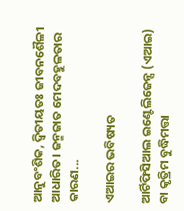ଆନୁବଂଶିକ, ଦ୍ୱିତୀୟତଃ ଜୀବନଶୈଳୀ ଆଧାରିତ। ଜନ୍ମଜାତ ମେଦବହୁଳତାର କାରଣ...

ଏଆଇର ଭବିଷ୍ୟତ

ଆର୍ଟିଫିସିଆଲ ଇଣ୍ଟେଲିଜେନ୍ସ (ଏଆଇ) ବା କୃତ୍ରିମ ବୁଦ୍ଧିମତ୍ତା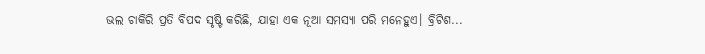ଭଲ ଚାକିରି ପ୍ରତି ବିପଦ ସୃଷ୍ଟି କରିଛି, ଯାହା ଏକ ନୂଆ ସମସ୍ୟା ପରି ମନେହୁଏ। ବ୍ରିଟିଶ...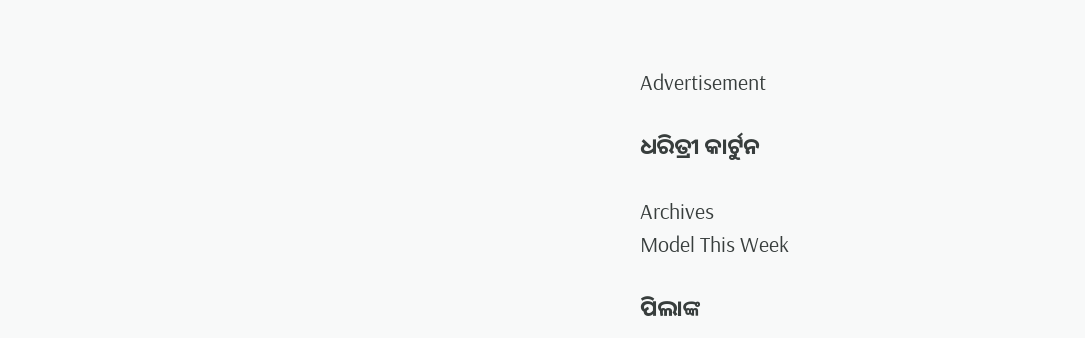Advertisement

ଧରିତ୍ରୀ କାର୍ଟୁନ

Archives
Model This Week

ପିଲାଙ୍କ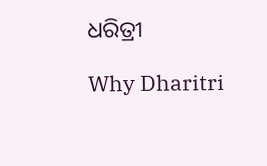ଧରିତ୍ରୀ

Why Dharitri